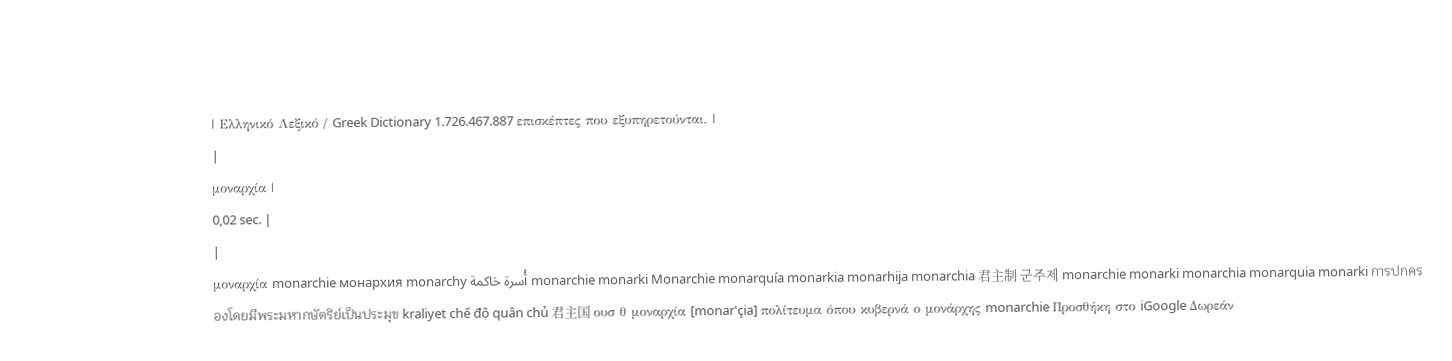| Ελληνικό Λεξικό / Greek Dictionary 1.726.467.887 επισκέπτες που εξυπηρετούνται. |
|
μοναρχία |
0,02 sec. |
|
μοναρχία monarchie монархия monarchy أُسرة حَاكمة monarchie monarki Monarchie monarquía monarkia monarhija monarchia 君主制 군주제 monarchie monarki monarchia monarquia monarki การปกครองโดยมีพระมหากษัตริย์เป็นประมุข kraliyet chế độ quân chủ 君主国 ουσ θ μοναρχία [monar'çia] πολίτευμα όπου κυβερνά ο μονάρχης monarchie Προσθήκη στο iGoogle Δωρεάν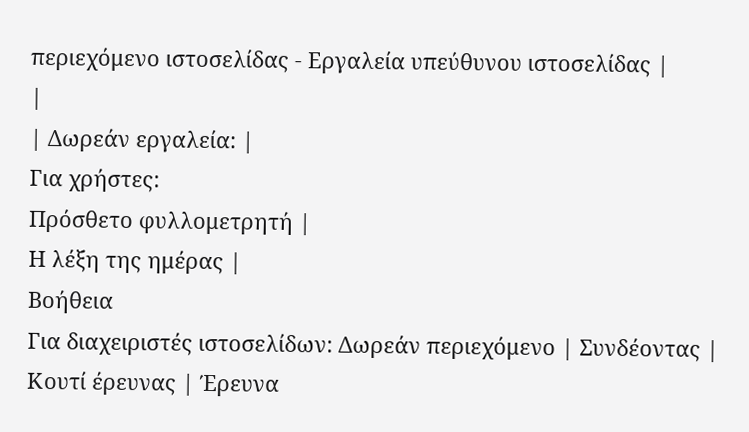περιεχόμενο ιστοσελίδας - Εργαλεία υπεύθυνου ιστοσελίδας |
|
| Δωρεάν εργαλεία: |
Για χρήστες:
Πρόσθετο φυλλομετρητή |
Η λέξη της ημέρας |
Βοήθεια
Για διαχειριστές ιστοσελίδων: Δωρεάν περιεχόμενο | Συνδέοντας | Κουτί έρευνας | Έρευνα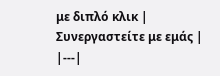με διπλό κλικ | Συνεργαστείτε με εμάς |
|---|